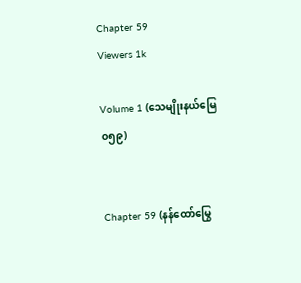Chapter 59
Viewers 1k

Volume 1 (သေမျိုးနယ်မြေ ၀၅၉)


Chapter 59 (နန်ထော်မြွေ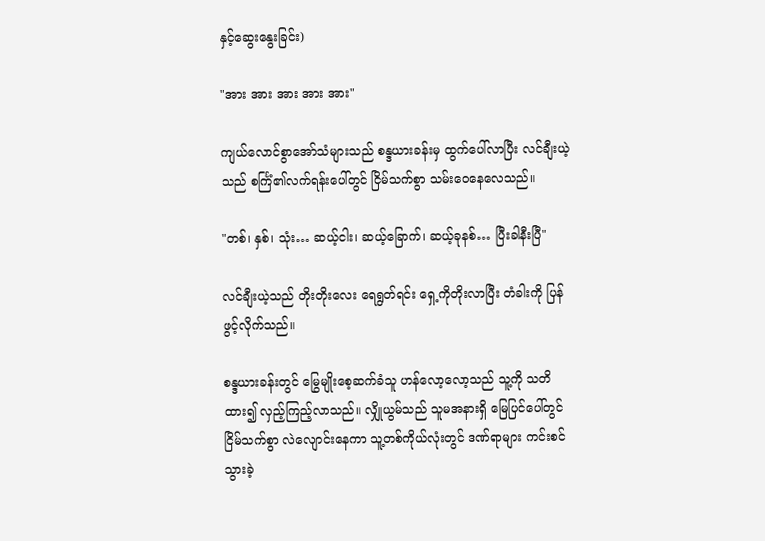နှင့်ဆွေးနွေးခြင်း)

"အား အား အား အား အား"

ကျယ်လောင်စွာအော်သံများသည် စန္ဒယားခန်းမှ ထွက်ပေါ်လာပြီး လင်ချီးယဲ့သည် စင်္ကြံ၏လက်ရန်းပေါ်တွင် ငြိမ်သက်စွာ သမ်းဝေနေလေသည်။

"တစ်၊ နှစ်၊ သုံး… ဆယ့်ငါး၊ ဆယ့်ခြောက်၊ ဆယ့်ခုနစ်… ပြီးခါနီးပြီ"

လင်ချီးယဲ့သည် တိုးတိုးလေး ရေရွတ်ရင်း ရှေ့ကိုတိုးလာပြီး တံခါးကို ပြန်ဖွင့်လိုက်သည်။

စန္ဒယားခန်းတွင် မြွေမျိုးစေ့ဆက်ခံသူ ဟန်လော့လော့သည် သူ့ကို သတိထား၍ ‌လှည့်ကြည့်လာသည်။ လျှိုယွမ်သည် သူမအနားရှိ မြေပြင်ပေါ်တွင် ငြိမ်သက်စွာ လဲလျောင်းနေကာ သူ့တစ်ကိုယ်လုံးတွင် ဒဏ်ရာများ ကင်းစင်သွားခဲ့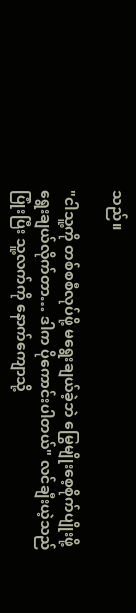သည်။

"ငါသူ့ကို တစ်စစီလုပ်ဖို့ မရွေးချယ်ခဲ့ဘဲ မြွေမျိုးစေ့စိုက်ပျိုးဖို့ ရွေးချယ်လိုက်တာ… ဒါက ပိုကောင်းပါတယ်" လင်ချီးယဲ့သည် ပြုံးပြီး သူ့လက်ကို နောက်ကျောသို့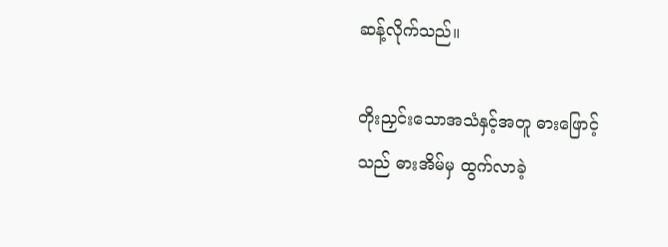ဆန့်လိုက်သည်။

တိုးညှင်းသောအသံနှင့်အတူ ဓားဖြောင့်သည် ဓားအိမ်မှ ထွက်လာခဲ့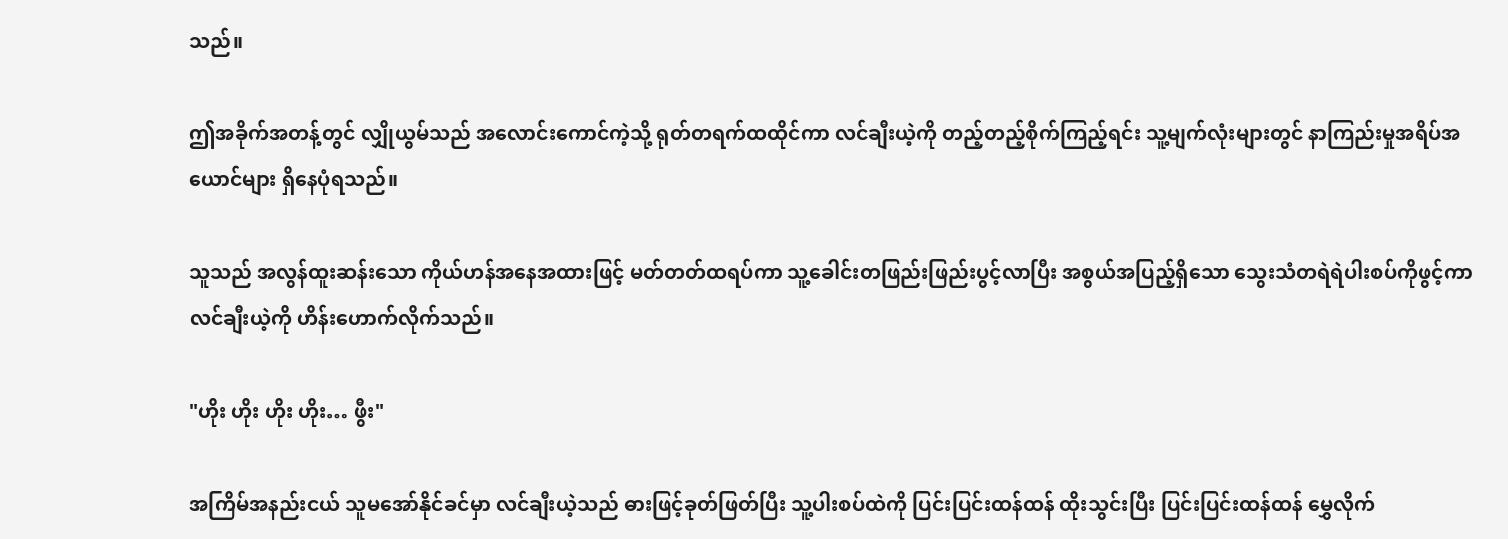သည်။

ဤအခိုက်အတန့်တွင် လျှိုယွမ်သည် အလောင်းကောင်ကဲ့သို့ ရုတ်တရက်ထထိုင်ကာ လင်ချီးယဲ့ကို တည့်တည့်စိုက်ကြည့်ရင်း သူ့မျက်လုံးများတွင် နာကြည်းမှုအရိပ်အယောင်များ ရှိနေပုံရသည်။

သူသည် အလွန်ထူးဆန်းသော ကိုယ်ဟန်အနေအထားဖြင့် မတ်တတ်ထရပ်ကာ သူ့ခေါင်းတဖြည်းဖြည်းပွင့်လာပြီး အစွယ်အပြည့်ရှိသော သွေးသံတရဲရဲပါးစပ်ကိုဖွင့်ကာ လင်ချီးယဲ့ကို ဟိန်းဟောက်လိုက်သည်။

"ဟိုး ဟိုး ဟိုး ဟိုး… ဖွီး"

အကြိမ်အနည်းငယ် သူမအော်နိုင်ခင်မှာ လင်ချီးယဲ့သည် ဓားဖြင့်ခုတ်ဖြတ်ပြီး သူ့ပါးစပ်ထဲကို ပြင်းပြင်းထန်ထန် ထိုးသွင်းပြီး ပြင်းပြင်းထန်ထန် မွှေလိုက်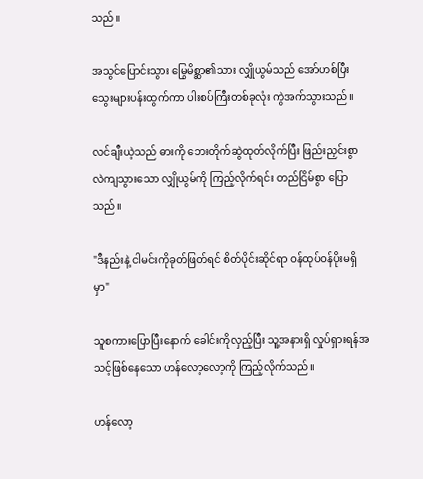သည်။

အသွင်ပြောင်းသွား မြွေမိစ္ဆာ၏သား လျှိုယွမ်သည် အော်ဟစ်ပြီး သွေးများပန်းထွက်ကာ ပါးစပ်ကြီးတစ်ခုလုံး ကွဲအက်သွားသည်။

လင်ချီးယဲ့သည် ဓားကို ဘေးတိုက်ဆွဲထုတ်လိုက်ပြီး ဖြည်းညှင်းစွာ လဲကျသွားသော လျှိုယွမ်ကို ကြည့်လိုက်ရင်း တည်ငြိမ်စွာ ပြောသည်။

"ဒီနည်းနဲ့ ငါမင်းကိုခုတ်ဖြတ်ရင် စိတ်ပိုင်းဆိုင်ရာ ဝန်ထုပ်ဝန်ပိုးမရှိမှာ"

သူစကားပြောပြီးနောက် ခေါင်းကိုလှည့်ပြီး သူ့အနားရှိ လှုပ်ရှားရန်အသင့်ဖြစ်နေသော ဟန်လော့လော့ကို ကြည့်လိုက်သည်။

ဟန်လော့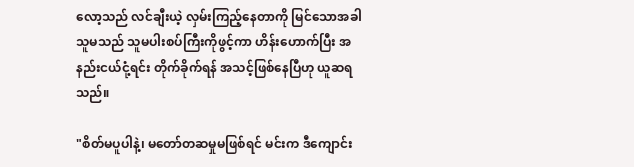လော့သည် လင်ချီးယဲ့ လှမ်းကြည့်နေတာကို မြင်သောအခါ သူမသည် သူမပါးစပ်ကြီးကိုဖွင့်ကာ ဟိန်းဟောက်ပြီး အနည်းငယ်ငုံ့ရင်း တိုက်ခိုက်ရန် အသင့်ဖြစ်နေပြီဟု ယူဆရသည်။

"စိတ်မပူပါနဲ့၊ မတော်တဆမှုမဖြစ်ရင် မင်းက ဒီကျောင်း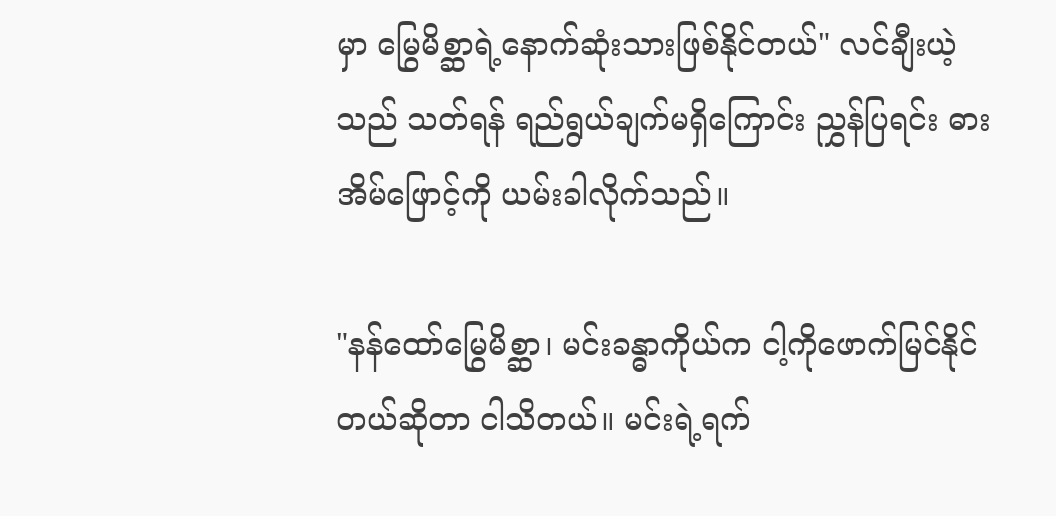မှာ မြွေမိစ္ဆာရဲ့နောက်ဆုံးသားဖြစ်နိုင်တယ်" လင်ချီးယဲ့သည် သတ်ရန် ရည်ရွယ်ချက်မရှိကြောင်း ညွှန်ပြရင်း ဓားအိမ်ဖြောင့်ကို ယမ်းခါလိုက်သည်။

"နန်ထော်မြွေမိစ္ဆာ၊ မင်းခန္ဓာကိုယ်က ငါ့ကိုဖောက်မြင်နိုင်တယ်ဆိုတာ ငါသိတယ်။ မင်းရဲ့ရက်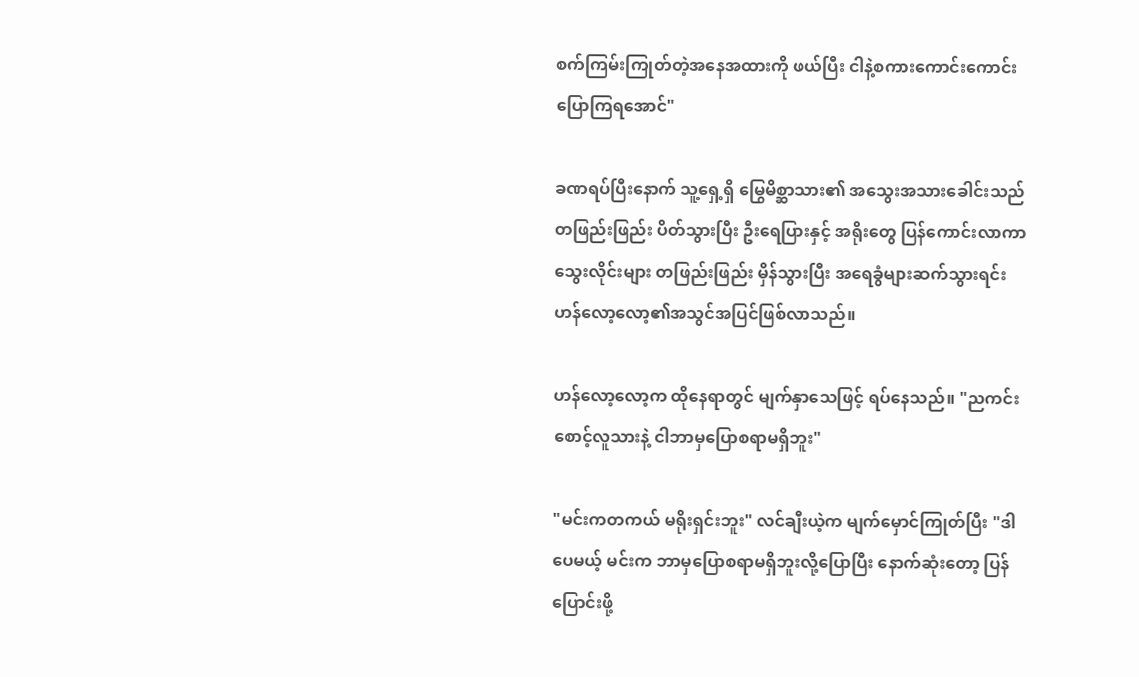စက်ကြမ်းကြုတ်တဲ့အနေအထားကို ဖယ်ပြီး ငါနဲ့စကားကောင်းကောင်း ပြောကြရအောင်"

ခဏရပ်ပြီးနောက် သူ့ရှေ့ရှိ မြွေမိစ္ဆာသား၏‌ အသွေးအသားခေါင်းသည် တဖြည်းဖြည်း ပိတ်သွားပြီး ဦးရေပြားနှင့် အရိုးတွေ ပြန်ကောင်းလာကာ သွေးလိုင်းများ တဖြည်းဖြည်း မှိန်သွားပြီး အရေခွံများဆက်သွားရင်း ဟန်လော့လော့၏အသွင်အပြင်ဖြစ်လာသည်။

ဟန်လော့လော့က ထိုနေရာတွင် မျက်နှာသေဖြင့် ရပ်နေသည်။ "ညကင်းစောင့်လူသားနဲ့ ငါဘာမှပြောစရာမရှိဘူး"

"မင်းကတကယ် မရိုးရှင်းဘူး" လင်ချီးယဲ့က မျက်မှောင်ကြုတ်ပြီး "ဒါပေမယ့် မင်းက ဘာမှပြောစရာမရှိဘူးလို့ပြောပြီး နောက်ဆုံးတော့ ပြန်ပြောင်းဖို့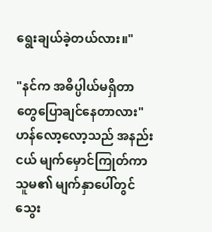ရွေးချယ်ခဲ့တယ်လား။"

"နင်က အဓိပ္ပါယ်မရှိတာတွေပြောချင်နေတာလား" ဟန်လော့လော့သည် အနည်းငယ် မျက်မှောင်ကြုတ်ကာ သူမ၏ မျက်နှာပေါ်တွင် သွေး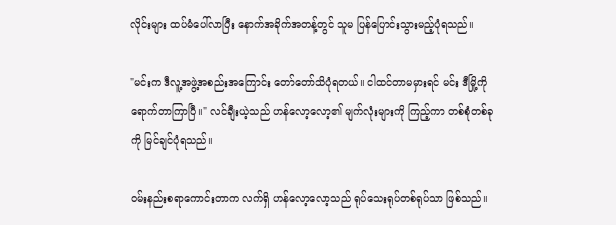လိုင်းများ ထပ်မံပေါ်လာပြီး နောက်အခိုက်အတန့်တွင် သူမ ပြန်ပြောင်းသွားမည့်ပုံရသည်။

"မင်းက ဒီလူ့အဖွဲ့အစည်းအကြောင်း တော်တော်သိပုံရတယ်။ ငါထင်တာမမှားရင် မင်း ဒီမြို့ကို ရောက်တာကြာပြီ။" လင်ချီးယဲ့သည် ဟန်လော့လော့၏ မျက်လုံးများကို ကြည့်ကာ တစ်စုံတစ်ခုကို မြင်ချင်ပုံရသည်။

ဝမ်းနည်းစရာကောင်းတာက လက်ရှိ ဟန်လော့လော့သည် ရုပ်သေးရုပ်တစ်ရုပ်သာ ဖြစ်သည်။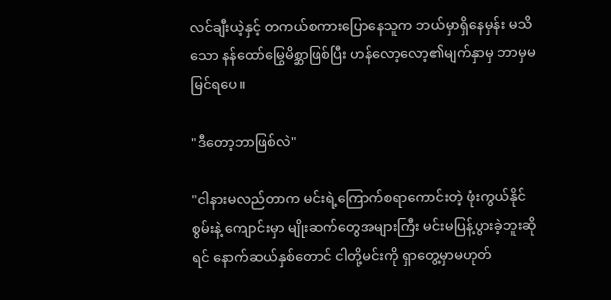လင်ချီးယဲ့နှင့် တကယ်စကားပြောနေသူက ဘယ်မှာရှိနေမှန်း မသိသော နန်ထော်မြွေမိစ္ဆာဖြစ်ပြီး ဟန်လော့လော့၏မျက်နှာမှ ဘာမှမမြင်ရပေ။

"ဒီတော့ဘာဖြစ်လဲ"

"ငါနားမလည်တာက မင်းရဲ့ကြောက်စရာကောင်းတဲ့ ဖုံးကွယ်နိုင်စွမ်းနဲ့ ကျောင်းမှာ မျိုးဆက်တွေအများကြီး မင်းမပြန့်ပွားခဲ့ဘူးဆိုရင် နောက်ဆယ်နှစ်တောင် ငါတို့မင်းကို ရှာတွေ့မှာမဟုတ်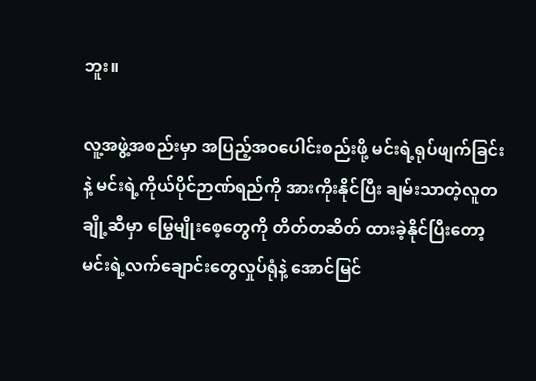ဘူး။

လူ့အဖွဲ့အစည်းမှာ အပြည့်အဝပေါင်းစည်းဖို့ မင်းရဲ့ရုပ်ဖျက်ခြင်းနဲ့ မင်းရဲ့ကိုယ်ပိုင်ဉာဏ်ရည်ကို အားကိုးနိုင်ပြီး ချမ်းသာတဲ့လူတချို့ဆီမှာ မြွေမျိုးစေ့တွေကို တိတ်တဆိတ် ထားခဲ့နိုင်ပြီးတော့ မင်းရဲ့လက်ချောင်းတွေလှုပ်ရုံနဲ့ အောင်မြင်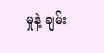မှုနဲ့ ချမ်း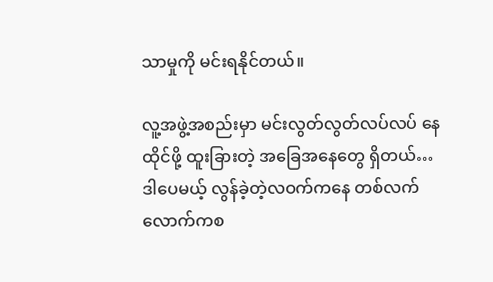သာမှုကို မင်းရနိုင်တယ်။

လူ့အဖွဲ့အစည်းမှာ မင်းလွတ်လွတ်လပ်လပ် နေထိုင်ဖို့ ထူးခြားတဲ့ အခြေအနေတွေ ရှိတယ်… ဒါပေမယ့် လွန်ခဲ့တဲ့လဝက်ကနေ တစ်လက်လောက်ကစ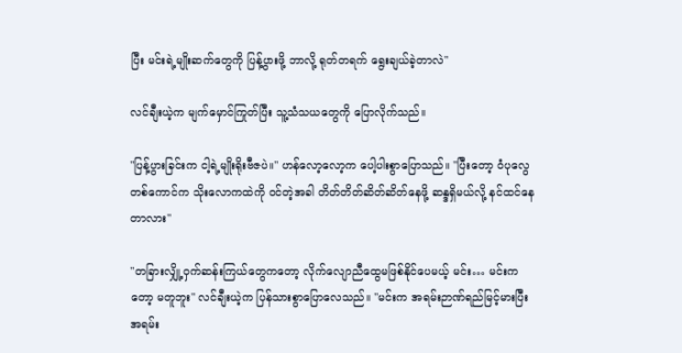ပြီး မင်းရဲ့မျိုးဆက်တွေကို ပြန့်ပွားဖို့ ဘာလို့ ရုတ်တရက် ရွေးချယ်ခဲ့တာလဲ"

လင်ချီးယဲ့က မျက်မှောင်ကြုတ်ပြီး သူ့သံသယတွေကို ပြောလိုက်သည်။

"ပြန့်ပွားခြင်းက ငါ့ရဲ့မျိုးရိုးဗီဇပဲ။" ဟန်လော့လော့က ပေါ့ပါးစွာပြောသည်။ "ပြီးတော့ ဝံပုလွေတစ်ကောင်က သိုးလောကထဲကို ဝင်တဲ့အခါ တိတ်တိတ်ဆိတ်ဆိတ်နေဖို့ ဆန္ဒရှိမယ်လို့ နင်ထင်နေတာလား"

"တခြားလျှို့ဝှက်ဆန်းကြယ်တွေကတော့ လိုက်လျောညီထွေမဖြစ်နိုင်ပေမယ့် မင်း… မင်းကတော့ မတူဘူး" လင်ချီးယဲ့က ပြန်သားစွာပြောလေသည်။ "မင်းက အရမ်းဉာဏ်ရည်မြင့်မားပြီး အရမ်း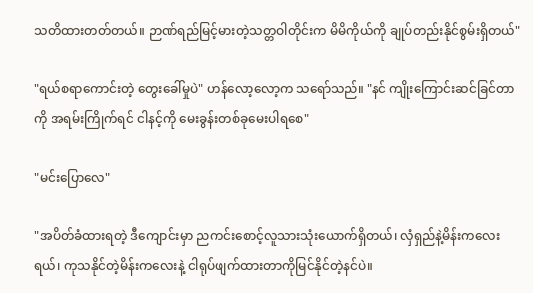သတိထားတတ်တယ်။ ဉာဏ်ရည်မြင့်မားတဲ့သတ္တဝါတိုင်းက မိမိကိုယ်ကို ချုပ်တည်းနိုင်စွမ်းရှိတယ်"

"ရယ်စရာကောင်းတဲ့ တွေးခေါ်မှုပဲ" ဟန်လော့လော့က သရော်သည်။ "နင် ကျိုးကြောင်းဆင်ခြင်တာကို အရမ်းကြိုက်ရင် ငါနင့်ကို မေးခွန်းတစ်ခုမေးပါရစေ"

"မင်းပြောလေ"

"အပိတ်ခံထားရတဲ့ ဒီကျောင်းမှာ ညကင်းစောင့်လူသားသုံးယောက်ရှိတယ်၊ လှံရှည်နဲ့မိန်းကလေးရယ်၊ ကုသနိုင်တဲ့မိန်းကလေးနဲ့ ငါရုပ်ဖျက်ထားတာကိုမြင်နိုင်တဲ့နင်ပဲ။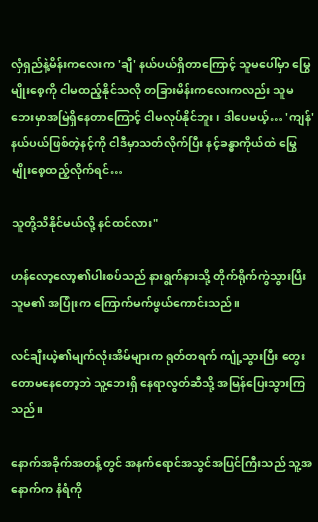လှံရှည်နဲ့မိန်းကလေးက 'ချီ' နယ်ပယ်ရှိတာကြောင့် သူမပေါ်မှာ မြွေမျိုးစေ့ကို ငါမထည့်နိုင်သလို တခြားမိန်းကလေးကလည်း သူမဘေးမှာအမြဲရှိနေတာကြောင့် ငါမလုပ်နိုင်ဘူး၊ ဒါပေမယ့်… 'ကျန်' နယ်ပယ်ဖြစ်တဲ့နင့်ကို ငါဒီမှာသတ်လိုက်ပြီး နင့်ခန္ဓာကိုယ်ထဲ မြွေမျိုးစေ့ထည့်လိုက်ရင်…

သူတို့သိနိုင်မယ်လို့ နင်ထင်လား"

ဟန်လော့လော့၏ပါးစပ်သည် နားရွက်နားသို့ တိုက်ရိုက်ကွဲသွားပြီး သူမ၏ အပြုံးက ကြောက်မက်ဖွယ်ကောင်းသည်။

လင်ချီးယဲ့၏မျက်လုံးအိမ်များက ရုတ်တရက် ကျုံ့သွားပြီး တွေးတောမနေတော့ဘဲ သူ့ဘေးရှိ နေရာလွတ်ဆီသို့ အမြန်ပြေးသွားကြသည်။

နောက်အခိုက်အတန့်တွင် အနက်ရောင်အသွင်အပြင်ကြီးသည် သူ့အနောက်က နံရံကို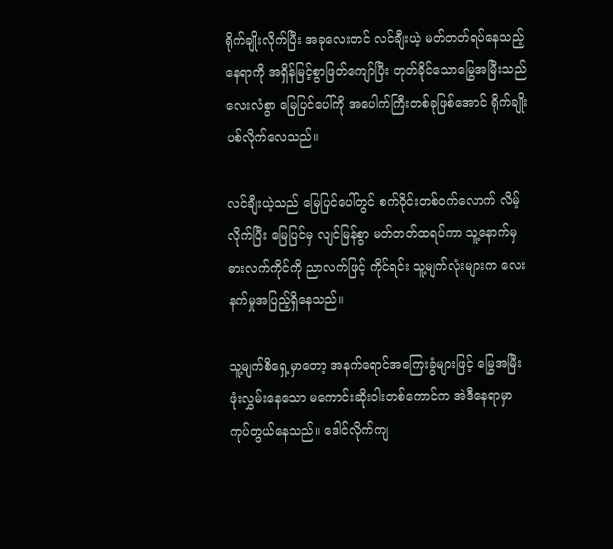ရိုက်ချိုးလိုက်ပြီး အခုလေးတင် လင်ချီးယဲ့ မတ်တတ်ရပ်နေသည့်နေရာကို အရှိန်မြင့်စွာဖြတ်ကျော်ပြီး တုတ်ခိုင်သောမြွေအမြီးသည် လေးလံစွာ မြေပြင်ပေါ်ကို အပေါက်ကြီးတစ်ခုဖြစ်အောင် ရိုက်ချိုးပစ်လိုက်လေသည်။

လင်ချီးယဲ့သည် မြေပြင်ပေါ်တွင် စက်ဝိုင်းတစ်ဝက်လောက် လိမ့်လိုက်ပြီး မြေပြင်မှ လျင်မြန်စွာ မတ်တတ်ထရပ်ကာ သူ့နောက်မှ ဓားလက်ကိုင်ကို ညာလက်ဖြင့် ကိုင်ရင်း သူ့မျက်လုံးများက လေးနက်မှုအပြည့်ရှိနေသည်။

သူ့မျက်စိရှေ့မှာတော့ အနက်ရောင်အကြေးခွံများဖြင့် မြွေအမြီးဖုံးလွှမ်းနေသော မကောင်းဆိုးဝါးတစ်ကောင်က အဲဒီနေရာမှာ ကုပ်တွယ်နေသည်။ ဒေါင်လိုက်ကျ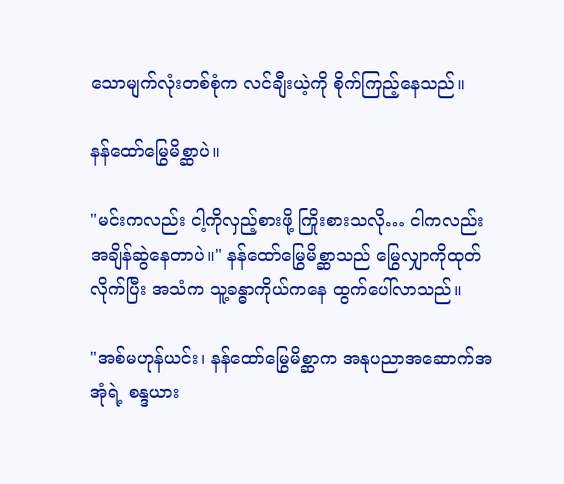သောမျက်လုံးတစ်စုံက လင်ချီးယဲ့ကို စိုက်ကြည့်နေသည်။

နန်ထော်မြွေမိစ္ဆာပဲ။

"မင်းကလည်း ငါ့ကိုလှည့်စားဖို့ ကြိုးစားသလို… ငါကလည်း အချိန်ဆွဲနေတာပဲ။" နန်ထော်မြွေမိစ္ဆာသည် မြွေလျှာကိုထုတ်လိုက်ပြီး အသံက သူ့ခန္ဓာကိုယ်ကနေ ထွက်ပေါ်လာသည်။

"အစ်မဟုန်ယင်း၊ နန်ထော်မြွေမိစ္ဆာက အနုပညာအဆောက်အအုံရဲ့ စန္ဒယား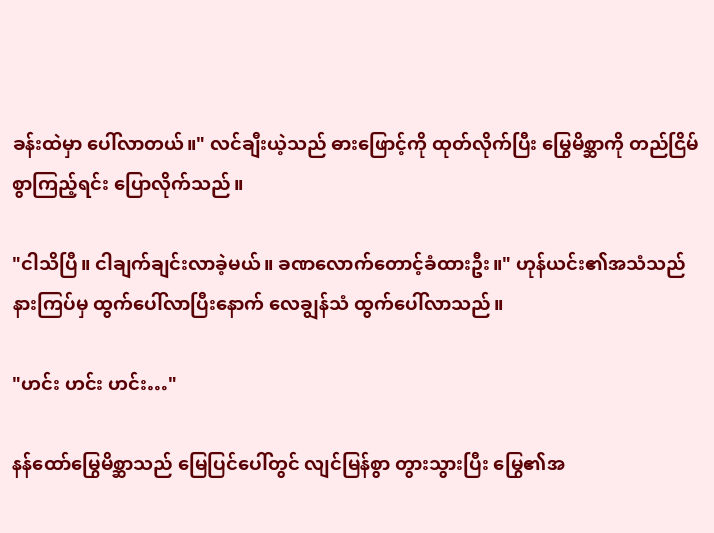ခန်းထဲမှာ ပေါ်လာတယ်။" လင်ချီးယဲ့သည် ဓားဖြောင့်ကို ထုတ်လိုက်ပြီး မြွေမိစ္ဆာကို တည်ငြိမ်စွာကြည့်ရင်း ပြောလိုက်သည်။

"ငါသိပြီ။ ငါချက်ချင်းလာခဲ့မယ်။ ခဏလောက်တောင့်ခံထားဦး။" ဟုန်ယင်း၏အသံသည် နားကြပ်မှ ထွက်ပေါ်လာပြီးနောက် လေချွန်သံ ထွက်ပေါ်လာသည်။

"ဟင်း ဟင်း ဟင်း…"

နန်ထော်မြွေမိစ္ဆာသည် မြေပြင်ပေါ်တွင် လျင်မြန်စွာ တွားသွားပြီး မြွေ၏အ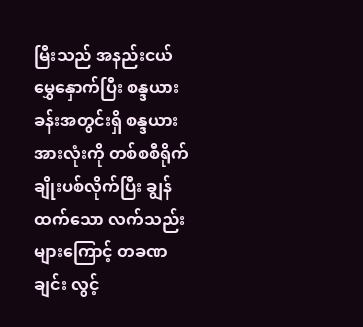မြီးသည် အနည်းငယ်မွှေနှောက်ပြီး စန္ဒယားခန်းအတွင်းရှိ စန္ဒယားအားလုံးကို တစ်စစီရိုက်ချိုးပစ်လိုက်ပြီး ချွန်ထက်သော လက်သည်းများကြောင့် တခဏချင်း လွင့်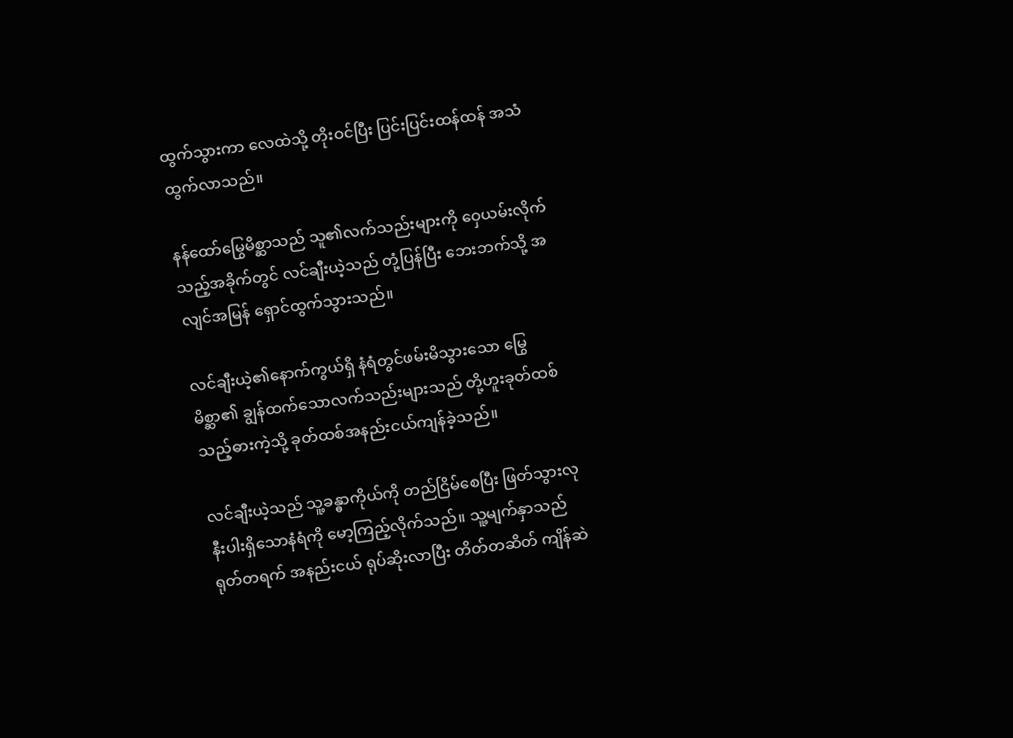ထွက်သွားကာ လေထဲသို့ တိုးဝင်ပြီး ပြင်းပြင်းထန်ထန် အသံထွက်လာသည်။

နန်ထော်မြွေမိစ္ဆာသည် သူ၏လက်သည်းများကို ဝှေယမ်းလိုက်သည့်အခိုက်တွင် လင်ချီးယဲ့သည် တုံ့ပြန်ပြီး ဘေးဘက်သို့ အလျင်အမြန် ရှောင်ထွက်သွားသည်။

လင်ချီးယဲ့၏နောက်ကွယ်ရှိ နံရံတွင်ဖမ်းမိသွားသော မြွေမိစ္ဆာ၏ ချွန်ထက်သောလက်သည်းများသည် တို့ဟူးခုတ်ထစ်သည့်ဓားကဲ့သို့ ခုတ်ထစ်အနည်းငယ်ကျန်ခဲ့သည်။

လင်ချီးယဲ့သည် သူ့ခန္ဓာကိုယ်ကို တည်ငြိမ်စေပြီး ဖြတ်သွားလုနီးပါးရှိသောနံရံကို မော့ကြည့်လိုက်သည်။ သူ့မျက်နှာသည် ရုတ်တရက် အနည်းငယ် ရုပ်ဆိုးလာပြီး တိတ်တဆိတ် ကျိန်ဆဲ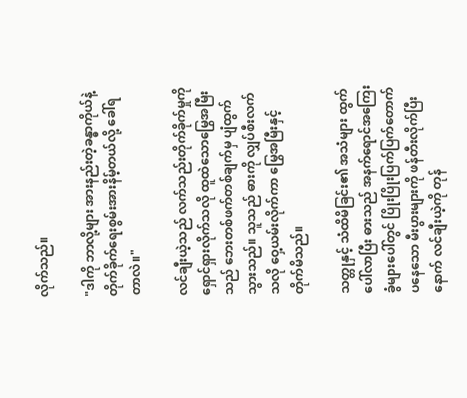လိုက်သည်။

"ဒါကို ဘာလို့များ အားနည်းတဲ့ခန္ဓာကိုယ်နဲ့ တိုက်ခိုက်ရေးစွမ်းအားနိမ့်တယ်လို့ ခေါ်ရတာလဲ။"

လင်ချီးယဲ့သည် လက်သည်းတိုက်ခိုက်မှုကို ရှောင်ရှားလိုက်သလို ထူထဲသောမြွေအမြီးသည် ဘေးတစ်ဖက်တစ်ချက်မှ ပျံထွက်သွားသည်။ သူသည် ဓားကို လျှပ်စီးလက်သလို ဝှေ့ယမ်းလိုက်ကာ မြွေအမြီးနှင့် တိုက်မိသည်။

သတ္တုနှင့် သံထိမိခြင်း၏ အသံများ ထွက်ပေါ်လာပြီး ဓားသည် အနက်ရောင်အကြေးခွံများပေါ်တွင် ပြိုးပြိုးပြက်ပြက်တောက်ပနေသော မီးပွားများကို ဖန်တီးလိုက်ပြီးနောက် လင်ချီးယဲ့ကို တုန်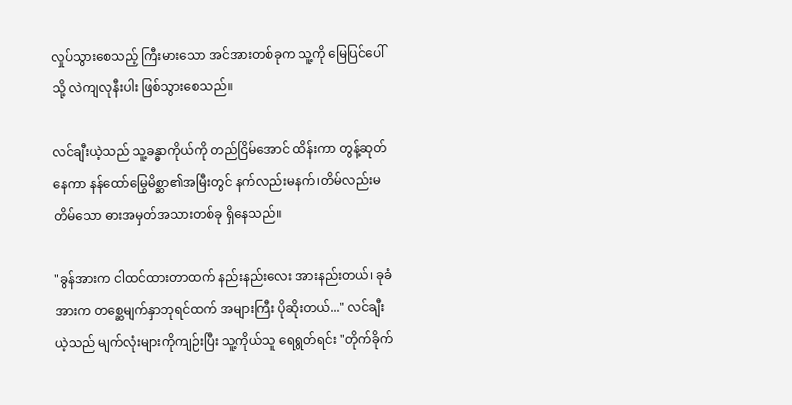လှုပ်သွားစေသည့် ကြီးမားသော အင်အားတစ်ခုက သူ့ကို မြေပြင်ပေါ်သို့ လဲကျလုနီးပါး ဖြစ်သွားစေသည်။

လင်ချီးယဲ့သည် သူ့ခန္ဓာကိုယ်ကို တည်ငြိမ်အောင် ထိန်းကာ တွန့်ဆုတ်နေကာ နန်ထော်မြွေမိစ္ဆာ၏အမြီးတွင် နက်လည်းမနက်၊တိမ်လည်းမတိမ်သော ဓားအမှတ်အသားတစ်ခု ရှိနေသည်။

"ခွန်အားက ငါထင်ထားတာထက် နည်းနည်းလေး အားနည်းတယ်၊ ခုခံအားက တစ္ဆေမျက်နှာဘုရင်ထက် အများကြီး ပိုဆိုးတယ်..." လင်ချီးယဲ့သည် မျက်လုံးများကိုကျဉ်းပြီး သူ့ကိုယ်သူ ရေရွတ်ရင်း "တိုက်ခိုက်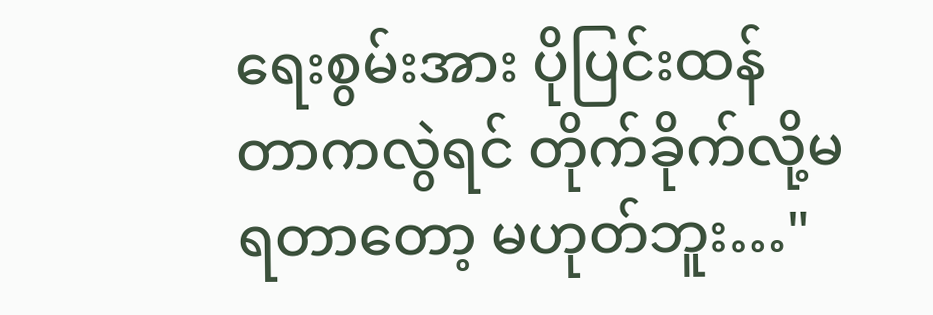ရေးစွမ်းအား ပိုပြင်းထန်တာကလွဲရင် တိုက်ခိုက်လို့မရတာတော့ မဟုတ်ဘူး…"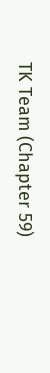TK Team (Chapter 59)